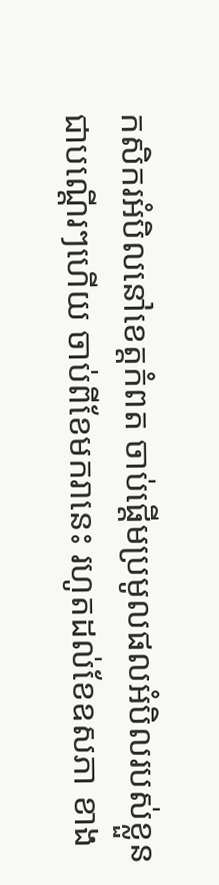កសិករអំបិលនៅខេត្តកំពត ចាប់ផ្ដើមប្រមូលផលអំបិលរបស់ខ្លួនជាបណ្ដើរៗហើយ ចាប់ពីខែមករានេះ រហូតដល់ខែឧសភា ខាង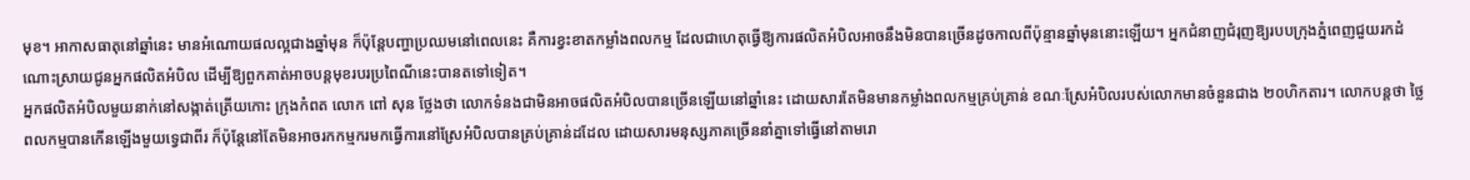មុខ។ អាកាសធាតុនៅឆ្នាំនេះ មានអំណោយផលល្អជាងឆ្នាំមុន ក៏ប៉ុន្តែបញ្ហាប្រឈមនៅពេលនេះ គឺការខ្វះខាតកម្លាំងពលកម្ម ដែលជាហេតុធ្វើឱ្យការផលិតអំបិលអាចនឹងមិនបានច្រើនដូចកាលពីប៉ុន្មានឆ្នាំមុននោះឡើយ។ អ្នកជំនាញជំរុញឱ្យរបបក្រុងភ្នំពេញជួយរកដំណោះស្រាយជូនអ្នកផលិតអំបិល ដើម្បីឱ្យពួកគាត់អាចបន្តមុខរបរប្រពៃណីនេះបានតទៅទៀត។
អ្នកផលិតអំបិលមួយនាក់នៅសង្កាត់ត្រើយកោះ ក្រុងកំពត លោក ពៅ សុន ថ្លែងថា លោកទំនងជាមិនអាចផលិតអំបិលបានច្រើនឡើយនៅឆ្នាំនេះ ដោយសារតែមិនមានកម្លាំងពលកម្មគ្រប់គ្រាន់ ខណៈស្រែអំបិលរបស់លោកមានចំនួនជាង ២០ហិកតារ។ លោកបន្តថា ថ្លៃពលកម្មបានកើនឡើងមួយទ្វេជាពីរ ក៏ប៉ុន្តែនៅតែមិនអាចរកកម្មករមកធ្វើការនៅស្រែអំបិលបានគ្រប់គ្រាន់ដដែល ដោយសារមនុស្សភាគច្រើននាំគ្នាទៅធ្វើនៅតាមរោ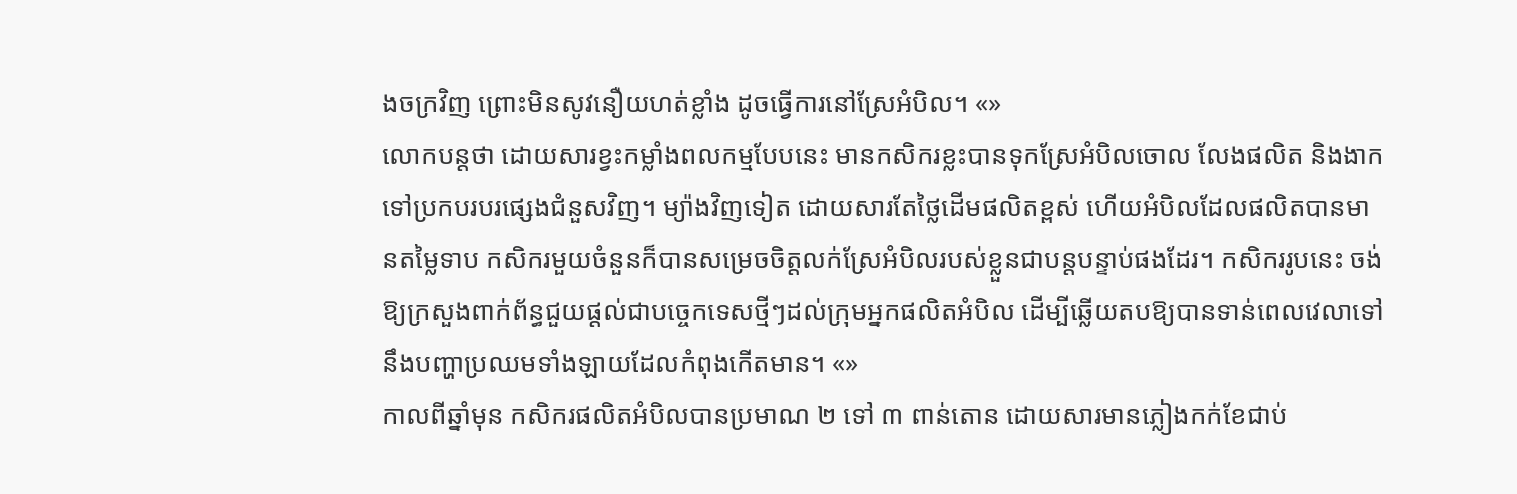ងចក្រវិញ ព្រោះមិនសូវនឿយហត់ខ្លាំង ដូចធ្វើការនៅស្រែអំបិល។ «»
លោកបន្តថា ដោយសារខ្វះកម្លាំងពលកម្មបែបនេះ មានកសិករខ្លះបានទុកស្រែអំបិលចោល លែងផលិត និងងាកទៅប្រកបរបរផ្សេងជំនួសវិញ។ ម្យ៉ាងវិញទៀត ដោយសារតែថ្លៃដើមផលិតខ្ពស់ ហើយអំបិលដែលផលិតបានមានតម្លៃទាប កសិករមួយចំនួនក៏បានសម្រេចចិត្តលក់ស្រែអំបិលរបស់ខ្លួនជាបន្តបន្ទាប់ផងដែរ។ កសិកររូបនេះ ចង់ឱ្យក្រសួងពាក់ព័ន្ធជួយផ្ដល់ជាបច្ចេកទេសថ្មីៗដល់ក្រុមអ្នកផលិតអំបិល ដើម្បីឆ្លើយតបឱ្យបានទាន់ពេលវេលាទៅនឹងបញ្ហាប្រឈមទាំងឡាយដែលកំពុងកើតមាន។ «»
កាលពីឆ្នាំមុន កសិករផលិតអំបិលបានប្រមាណ ២ ទៅ ៣ ពាន់តោន ដោយសារមានភ្លៀងកក់ខែជាប់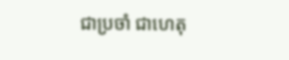ជាប្រចាំ ជាហេតុ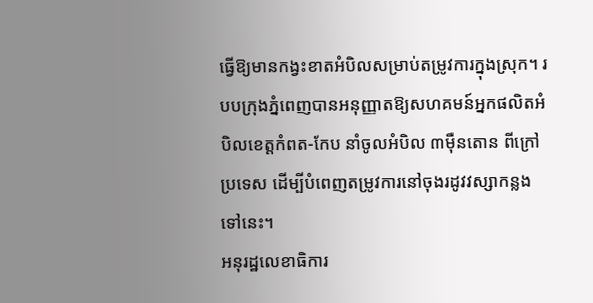ធ្វើឱ្យមានកង្វះខាតអំបិលសម្រាប់តម្រូវការក្នុងស្រុក។ របបក្រុងភ្នំពេញបានអនុញ្ញាតឱ្យសហគមន៍អ្នកផលិតអំបិលខេត្តកំពត-កែប នាំចូលអំបិល ៣ម៉ឺនតោន ពីក្រៅប្រទេស ដើម្បីបំពេញតម្រូវការនៅចុងរដូវវស្សាកន្លងទៅនេះ។
អនុរដ្ឋលេខាធិការ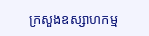ក្រសួងឧស្សាហកម្ម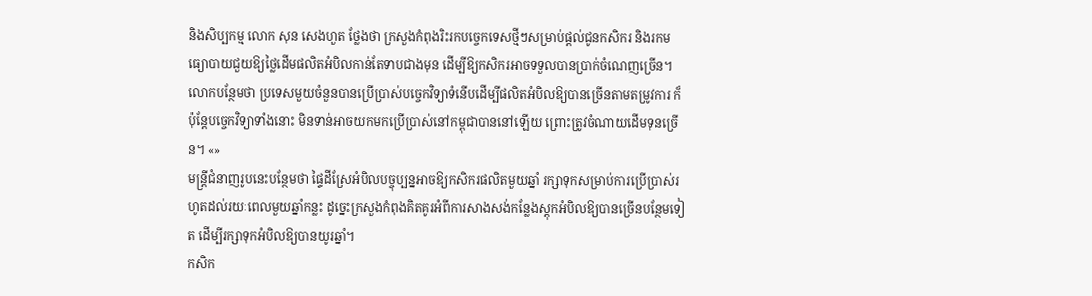និងសិប្បកម្ម លោក សុន សេងហួត ថ្លែងថា ក្រសួងកំពុងរិះរកបច្ចេកទេសថ្មីៗសម្រាប់ផ្ដល់ជូនកសិករ និងរកមធ្យោបាយជួយឱ្យថ្លៃដើមផលិតអំបិលកាន់តែទាបជាងមុន ដើម្បីឱ្យកសិករអាចទទួលបានប្រាក់ចំណេញច្រើន។ លោកបន្ថែមថា ប្រទេសមួយចំនួនបានប្រើប្រាស់បច្ចេកវិទ្យាទំនើបដើម្បីផលិតអំបិលឱ្យបានច្រើនតាមតម្រូវការ ក៏ប៉ុន្តែបច្ចេកវិទ្យាទាំងនោះ មិនទាន់អាចយកមកប្រើប្រាស់នៅកម្ពុជាបាននៅឡើយ ព្រោះត្រូវចំណាយដើមទុនច្រើន។ «»
មន្ត្រីជំនាញរូបនេះបន្ថែមថា ផ្ទៃដីស្រែអំបិលបច្ចុប្បន្នអាចឱ្យកសិករផលិតមួយឆ្នាំ រក្សាទុកសម្រាប់ការប្រើប្រាស់រហូតដល់រយៈពេលមួយឆ្នាំកន្លះ ដូច្នេះក្រសួងកំពុងគិតគូរអំពីការសាងសង់កន្លែងស្តុកអំបិលឱ្យបានច្រើនបន្ថែមទៀត ដើម្បីរក្សាទុកអំបិលឱ្យបានយូរឆ្នាំ។
កសិក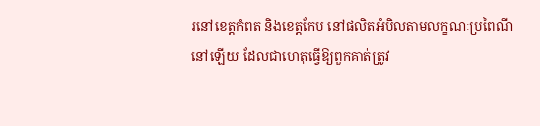រនៅខេត្តកំពត និងខេត្តកែប នៅផលិតអំបិលតាមលក្ខណៈប្រពៃណីនៅឡើយ ដែលជាហេតុធ្វើឱ្យពួកគាត់ត្រូវ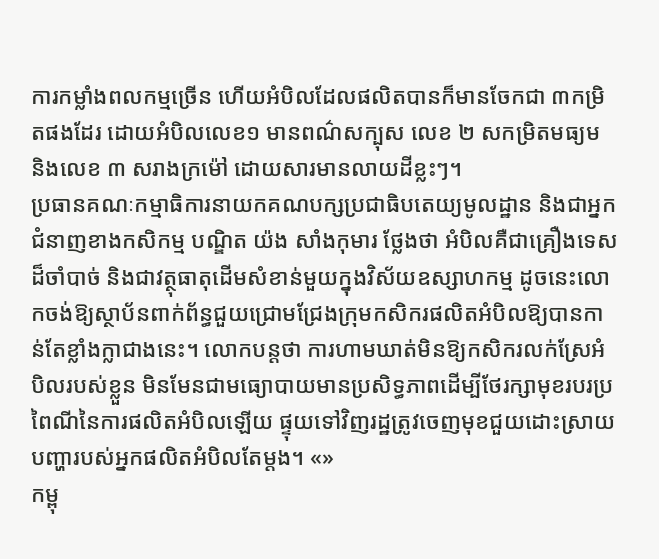ការកម្លាំងពលកម្មច្រើន ហើយអំបិលដែលផលិតបានក៏មានចែកជា ៣កម្រិតផងដែរ ដោយអំបិលលេខ១ មានពណ៌សក្បុស លេខ ២ សកម្រិតមធ្យម និងលេខ ៣ សរាងក្រម៉ៅ ដោយសារមានលាយដីខ្លះៗ។
ប្រធានគណៈកម្មាធិការនាយកគណបក្សប្រជាធិបតេយ្យមូលដ្ឋាន និងជាអ្នកជំនាញខាងកសិកម្ម បណ្ឌិត យ៉ង សាំងកុមារ ថ្លែងថា អំបិលគឺជាគ្រឿងទេសដ៏ចាំបាច់ និងជាវត្ថុធាតុដើមសំខាន់មួយក្នុងវិស័យឧស្សាហកម្ម ដូចនេះលោកចង់ឱ្យស្ថាប័នពាក់ព័ន្ធជួយជ្រោមជ្រែងក្រុមកសិករផលិតអំបិលឱ្យបានកាន់តែខ្លាំងក្លាជាងនេះ។ លោកបន្តថា ការហាមឃាត់មិនឱ្យកសិករលក់ស្រែអំបិលរបស់ខ្លួន មិនមែនជាមធ្យោបាយមានប្រសិទ្ធភាពដើម្បីថែរក្សាមុខរបរប្រពៃណីនៃការផលិតអំបិលឡើយ ផ្ទុយទៅវិញរដ្ឋត្រូវចេញមុខជួយដោះស្រាយបញ្ហារបស់អ្នកផលិតអំបិលតែម្ដង។ «»
កម្ពុ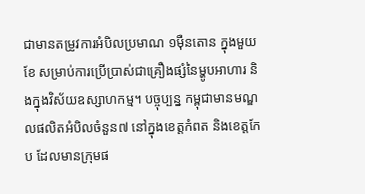ជាមានតម្រូវការអំបិលប្រមាណ ១ម៉ឺនតោន ក្នុងមួយខែ សម្រាប់ការប្រើប្រាស់ជាគ្រឿងផ្សំនៃម្ហូបអាហារ និងក្នុងវិស័យឧស្សាហកម្ម។ បច្ចុប្បន្ន កម្ពុជាមានមណ្ឌលផលិតអំបិលចំនួន៧ នៅក្នុងខេត្តកំពត និងខេត្តកែប ដែលមានក្រុមផ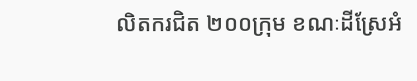លិតករជិត ២០០ក្រុម ខណៈដីស្រែអំ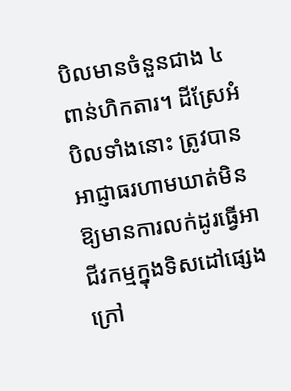បិលមានចំនួនជាង ៤ ពាន់ហិកតារ។ ដីស្រែអំបិលទាំងនោះ ត្រូវបានអាជ្ញាធរហាមឃាត់មិនឱ្យមានការលក់ដូរធ្វើអាជីវកម្មក្នុងទិសដៅផ្សេង ក្រៅ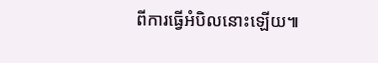ពីការធ្វើអំបិលនោះឡើយ៕